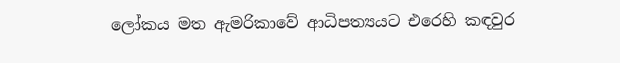ලෝකය මත ඇමරිකාවේ ආධිපත්‍යයට එරෙහි කඳවුර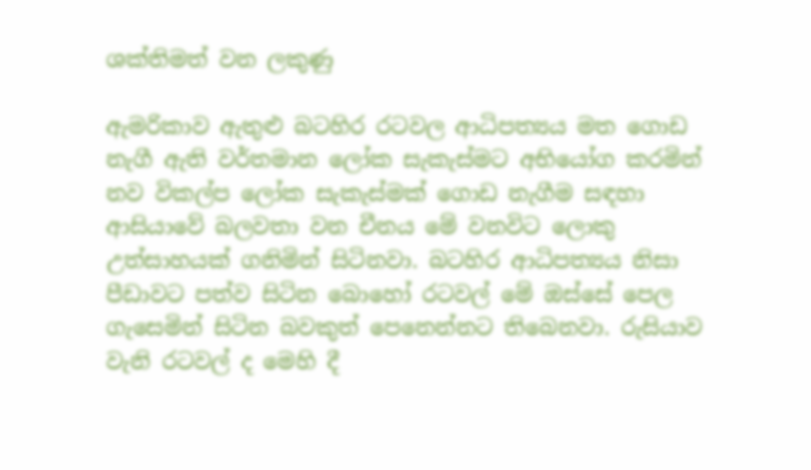ශක්තිමත් වන ලකුණු

ඇමරිකාව ඇතුළු බටහිර රටවල ආධිපත්‍යය මත ගොඩ නැගී ඇති වර්තමාන ලෝක සැකැස්මට අභියෝග කරමින් නව විකල්ප ලෝක සැකැස්මක් ගොඩ නැගීම සඳහා ආසියාවේ බලවතා වන චීනය මේ වනවිට ලොකු උත්සාහයක් ගනිමින් සිටිනවා. බටහිර ආධිපත්‍යය නිසා පීඩාවට පත්ව සිටින බොහෝ රටවල් මේ ඔස්සේ පෙල ගැසෙමින් සිටින බවකුත් පෙනෙන්නට තිබෙනවා. රුසියාව වැනි රටවල් ද මෙහි දී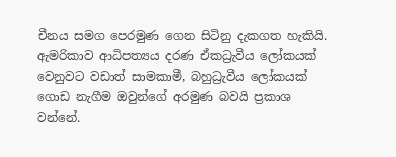චීනය සමග පෙරමුණ ගෙන සිටිනු දැකගත හැකියි. ඇමරිකාව ආධිපත්‍යය දරණ ඒකධ්‍රැවීය ලෝකයක් වෙනුවට වඩාත් සාමකාමී, බහුධ්‍රැවීය ලෝකයක් ගොඩ නැගීම ඔවුන්ගේ අරමුණ බවයි ප්‍රකාශ වන්නේ.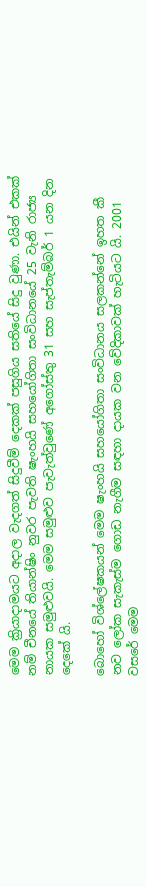මෙම ක්‍රියාදාමයට අදාල වැදගත් සිදුවීම් දෙකක් පසුගිය සතියේ සිදු වුණා. එයින් එකක් නම් චීනයේ තියාන්ෂිං නුවර පැවති ෂැංහයි සහයෝගිතා සංවිධානයේ 25 වැනි රාජ්‍ය නායක සමුළුවයි. මෙම සමුළුව පැවැත්වුණේ අගෝස්තු 31 සහ සැප්තැම්බර් 1 යන දින දෙකේ යි.

බොහෝ විශ්ලේෂකයන් මෙම ෂැංහයි සහයෝගිතා සංවිධානය සලකන්නේ ඉහත කී නව ලෝක සැකැස්ම ගොඩ නැගීම සඳහා දායක වන වේදිකාවක් හැටියට යි. 2001 වසරේ මෙම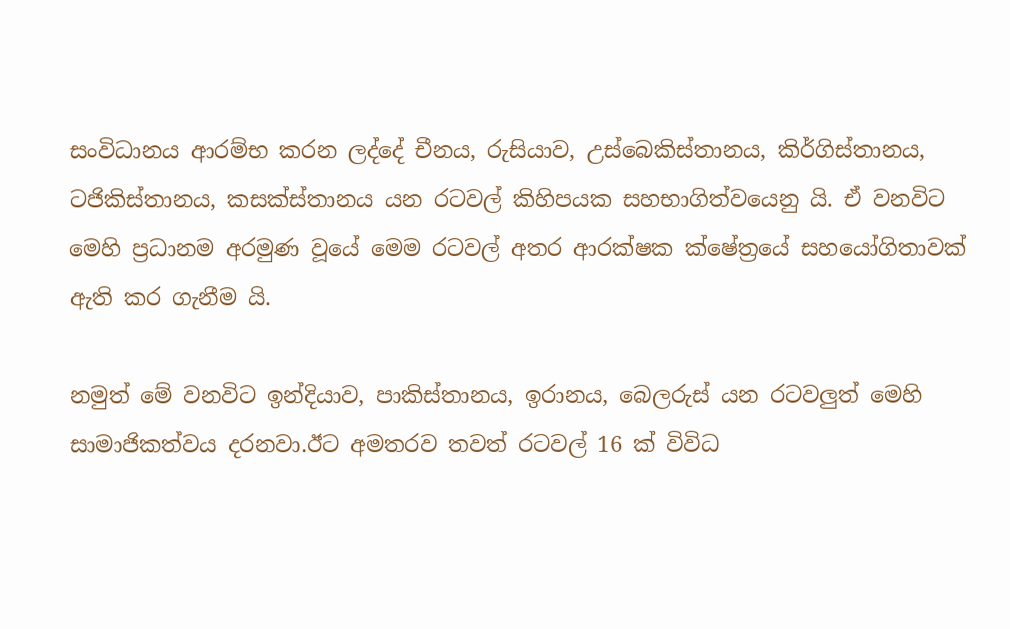සංවිධානය ආරම්භ කරන ලද්දේ චීනය, රුසියාව, උස්බෙකිස්තානය, කිර්ගිස්තානය, ටජිකිස්තානය, කසක්ස්තානය යන රටවල් කිහිපයක සහභාගිත්වයෙනු යි. ඒ වනවිට මෙහි ප්‍රධානම අරමුණ වූයේ මෙම රටවල් අතර ආරක්ෂක ක්ෂේත්‍රයේ සහයෝගිතාවක් ඇති කර ගැනීම යි.

නමුත් මේ වනවිට ඉන්දියාව, පාකිස්තානය, ඉරානය, බෙලරුස් යන රටවලුත් මෙහි සාමාජිකත්වය දරනවා.ඊට අමතරව තවත් රටවල් 16 ක් විවිධ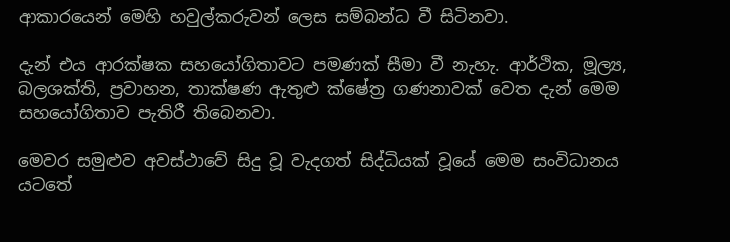ආකාරයෙන් මෙහි හවුල්කරුවන් ලෙස සම්බන්ධ වී සිටිනවා.

දැන් එය ආරක්ෂක සහයෝගිතාවට පමණක් සීමා වී නැහැ. ආර්ථික, මූල්‍ය, බලශක්ති, ප්‍රවාහන, තාක්ෂණ ඇතුළු ක්ෂේත්‍ර ගණනාවක් වෙත දැන් මෙම සහයෝගිතාව පැතිරී තිබෙනවා.

මෙවර සමුළුව අවස්ථාවේ සිදු වූ වැදගත් සිද්ධියක් වූයේ මෙම සංවිධානය යටතේ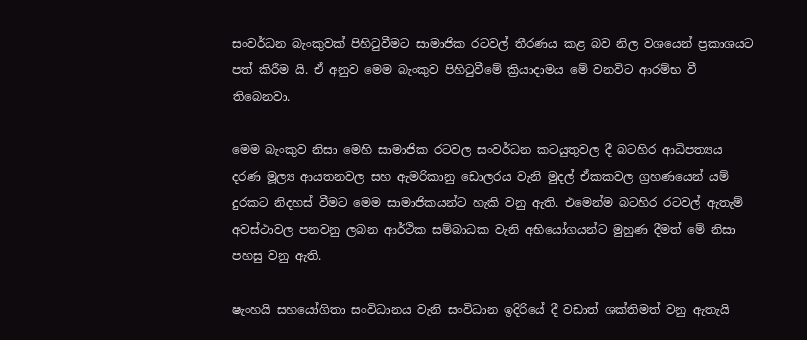සංවර්ධන බැංකුවක් පිහිටුවීමට සාමාජික රටවල් තීරණය කළ බව නිල වශයෙන් ප්‍රකාශයට පත් කිරීම යි. ඒ අනුව මෙම බැංකුව පිහිටුවීමේ ක්‍රියාදාමය මේ වනවිට ආරම්භ වී තිබෙනවා.

මෙම බැංකුව නිසා මෙහි සාමාජික රටවල සංවර්ධන කටයුතුවල දී බටහිර ආධිපත්‍යය දරණ මූල්‍ය ආයතනවල සහ ඇමරිකානු ඩොලරය වැනි මුදල් ඒකකවල ග්‍රහණයෙන් යම් දුරකට නිදහස් වීමට මෙම සාමාජිකයන්ට හැකි වනු ඇති. එමෙන්ම බටහිර රටවල් ඇතැම් අවස්ථාවල පනවනු ලබන ආර්ථික සම්බාධක වැනි අභියෝගයන්ට මුහුණ දීමත් මේ නිසා පහසු වනු ඇති.

ෂැංහයි සහයෝගිතා සංවිධානය වැනි සංවිධාන ඉදිරියේ දී වඩාත් ශක්තිමත් වනු ඇතැයි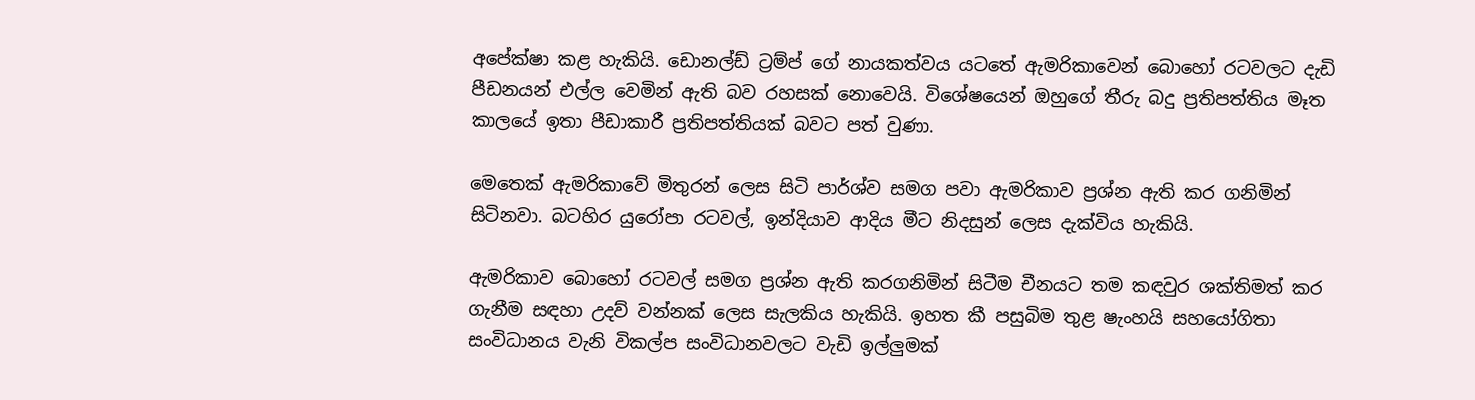අපේක්ෂා කළ හැකියි. ඩොනල්ඩ් ට්‍රම්ප් ගේ නායකත්වය යටතේ ඇමරිකාවෙන් බොහෝ රටවලට දැඩි පීඩනයන් එල්ල වෙමින් ඇති බව රහසක් නොවෙයි. විශේෂයෙන් ඔහුගේ තීරු බදු ප්‍රතිපත්තිය මෑත කාලයේ ඉතා පීඩාකාරී ප්‍රතිපත්තියක් බවට පත් වුණා.

මෙතෙක් ඇමරිකාවේ මිතුරන් ලෙස සිටි පාර්ශ්ව සමග පවා ඇමරිකාව ප්‍රශ්න ඇති කර ගනිමින් සිටිනවා. බටහිර යුරෝපා රටවල්, ඉන්දියාව ආදිය මීට නිදසුන් ලෙස දැක්විය හැකියි.

ඇමරිකාව බොහෝ රටවල් සමග ප්‍රශ්න ඇති කරගනිමින් සිටීම චීනයට තම කඳවුර ශක්තිමත් කර ගැනීම සඳහා උදව් වන්නක් ලෙස සැලකිය හැකියි. ඉහත කී පසුබිම තුළ ෂැංහයි සහයෝගිතා සංවිධානය වැනි විකල්ප සංවිධානවලට වැඩි ඉල්ලුමක්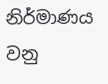නිර්මාණය වනු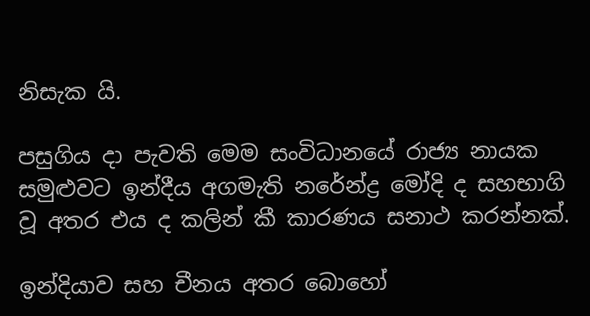නිසැක යි.

පසුගිය දා පැවති මෙම සංවිධානයේ රාජ්‍ය නායක සමුළුවට ඉන්දීය අගමැති නරේන්ද්‍ර මෝදි ද සහභාගි වූ අතර එය ද කලින් කී කාරණය සනාථ කරන්නක්.

ඉන්දියාව සහ චීනය අතර බොහෝ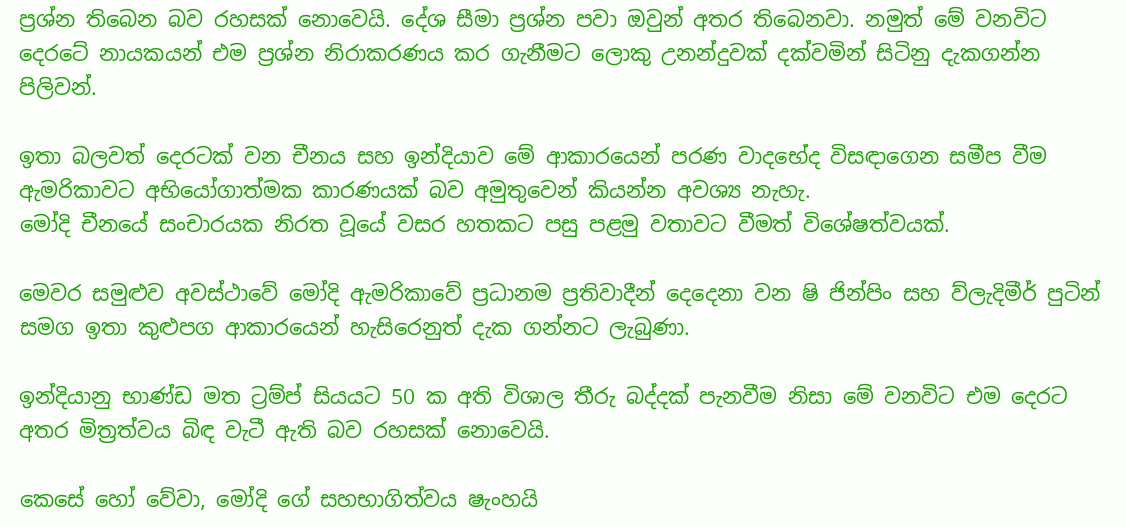ප්‍රශ්න තිබෙන බව රහසක් නොවෙයි. දේශ සීමා ප්‍රශ්න පවා ඔවුන් අතර තිබෙනවා. නමුත් මේ වනවිට දෙරටේ නායකයන් එම ප්‍රශ්න නිරාකරණය කර ගැනීමට ලොකු උනන්දුවක් දක්වමින් සිටිනු දැකගන්න පිලිවන්.

ඉතා බලවත් දෙරටක් වන චීනය සහ ඉන්දියාව මේ ආකාරයෙන් පරණ වාදභේද විසඳාගෙන සමීප වීම ඇමරිකාවට අභියෝගාත්මක කාරණයක් බව අමුතුවෙන් කියන්න අවශ්‍ය නැහැ.
මෝදි චීනයේ සංචාරයක නිරත වූයේ වසර හතකට පසු පළමු වතාවට වීමත් විශේෂත්වයක්.

මෙවර සමුළුව අවස්ථාවේ මෝදි ඇමරිකාවේ ප්‍රධානම ප්‍රතිවාදීන් දෙදෙනා වන ෂි ජින්පිං සහ ව්ලැදිමීර් පුටින් සමග ඉතා කුළුපග ආකාරයෙන් හැසිරෙනුත් දැක ගන්නට ලැබුණා.

ඉන්දියානු භාණ්ඩ මත ට්‍රම්ප් සියයට 50 ක අති විශාල තීරු බද්දක් පැනවීම නිසා මේ වනවිට එම දෙරට අතර මිත්‍රත්වය බිඳ වැටී ඇති බව රහසක් නොවෙයි.

කෙසේ හෝ වේවා, මෝදි ගේ සහභාගිත්වය ෂැංහයි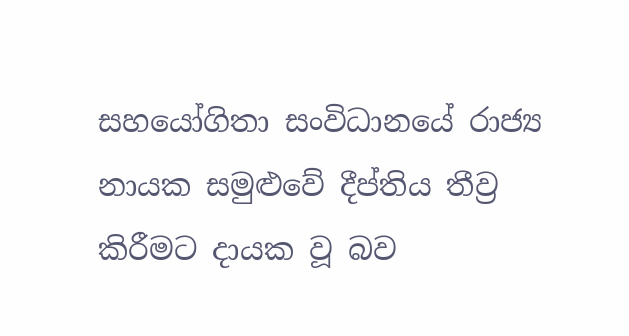සහයෝගිතා සංවිධානයේ රාජ්‍ය නායක සමුළුවේ දීප්තිය තීව්‍ර කිරීමට දායක වූ බව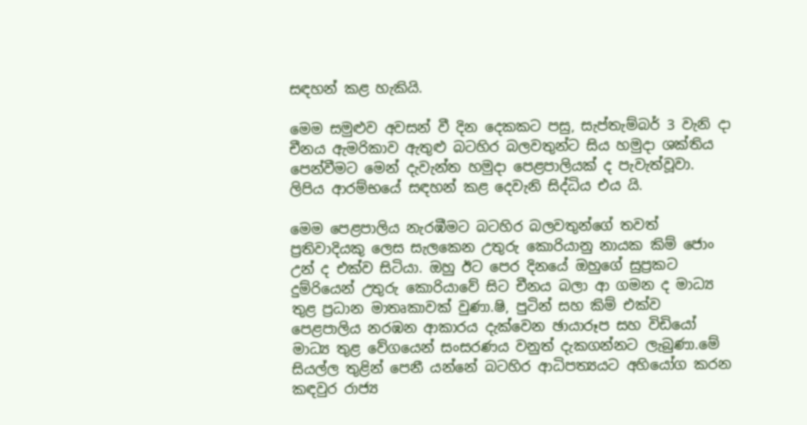සඳහන් කළ හැකියි.

මෙම සමුළුව අවසන් වී දින දෙකකට පසු, සැප්තැම්බර් 3 වැනි දා චීනය ඇමරිකාව ඇතුළු බටහිර බලවතුන්ට සිය හමුදා ශක්තිය පෙන්වීමට මෙන් දැවැන්ත හමුදා පෙළපාලියක් ද පැවැත්වූවා. ලිපිය ආරම්භයේ සඳහන් කළ දෙවැනි සිද්ධිය එය යි.

මෙම පෙළපාලිය නැරඹීමට බටහිර බලවතුන්ගේ තවත් ප්‍රතිවාදියකු ලෙස සැලකෙන උතුරු කොරියානු නායක කිම් ජොං උන් ද එක්ව සිටියා. ඔහු ඊට පෙර දිනයේ ඔහුගේ සුප්‍රකට දුම්රියෙන් උතුරු කොරියාවේ සිට චීනය බලා ආ ගමන ද මාධ්‍ය තුළ ප්‍රධාන මාතෘකාවක් වුණා.ෂි, පුටින් සහ කිම් එක්ව පෙළපාලිය නරඹන ආකාරය දැක්වෙන ඡායාරූප සහ විඩියෝ මාධ්‍ය තුළ වේගයෙන් සංසරණය වනුත් දැකගන්නට ලැබුණා.මේ සියල්ල තුළින් පෙනී යන්නේ බටහිර ආධිපත්‍යයට අහියෝග කරන කඳවුර රාජ්‍ය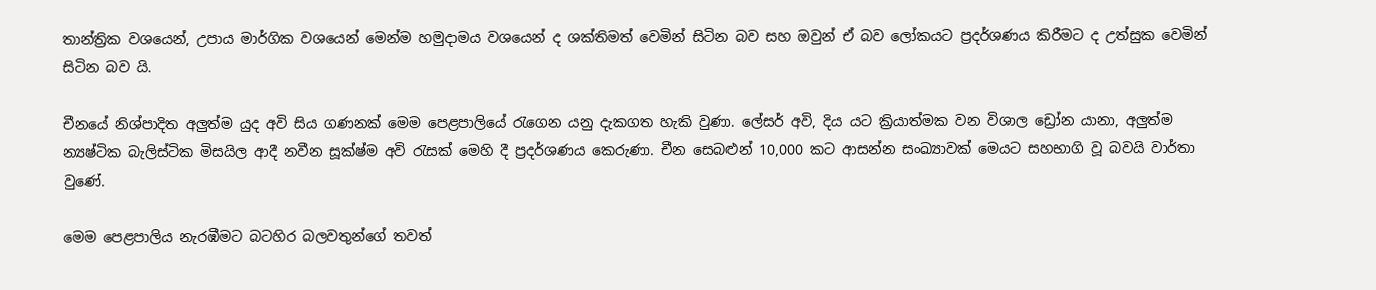තාන්ත්‍රික වශයෙන්, උපාය මාර්ගික වශයෙන් මෙන්ම හමුදාමය වශයෙන් ද ශක්තිමත් වෙමින් සිටින බව සහ ඔවුන් ඒ බව ලෝකයට ප්‍රදර්ශණය කිරීමට ද උත්සුක වෙමින් සිටින බව යි.

චීනයේ නිශ්පාදිත අලුත්ම යුද අවි සිය ගණනක් මෙම පෙළපාලියේ රැගෙන යනු දැකගත හැකි වුණා. ලේසර් අවි, දිය යට ක්‍රියාත්මක වන විශාල ඩ්‍රෝන යානා, අලුත්ම න්‍යෂ්ටික බැලිස්ටික මිසයිල ආදී නවීන සූක්ෂ්ම අවි රැසක් මෙහි දී ප්‍රදර්ශණය කෙරුණා. චීන සෙබළුන් 10,000 කට ආසන්න සංඛ්‍යාවක් මෙයට සහභාගි වූ බවයි වාර්තා වුණේ.

මෙම පෙළපාලිය නැරඹීමට බටහිර බලවතුන්ගේ තවත්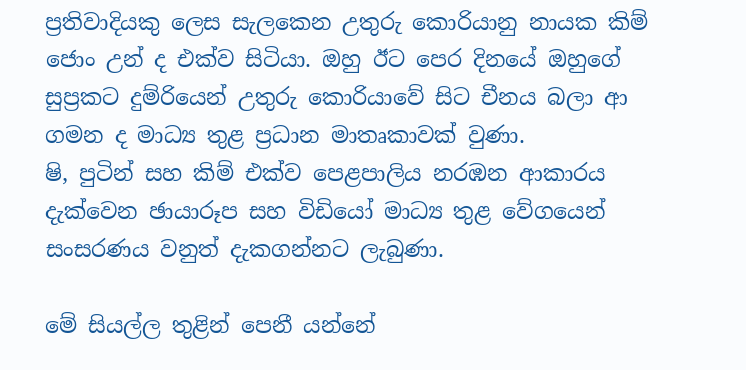ප්‍රතිවාදියකු ලෙස සැලකෙන උතුරු කොරියානු නායක කිම් ජොං උන් ද එක්ව සිටියා. ඔහු ඊට පෙර දිනයේ ඔහුගේ සුප්‍රකට දුම්රියෙන් උතුරු කොරියාවේ සිට චීනය බලා ආ ගමන ද මාධ්‍ය තුළ ප්‍රධාන මාතෘකාවක් වුණා.
ෂි, පුටින් සහ කිම් එක්ව පෙළපාලිය නරඹන ආකාරය දැක්වෙන ඡායාරූප සහ විඩියෝ මාධ්‍ය තුළ වේගයෙන් සංසරණය වනුත් දැකගන්නට ලැබුණා.

මේ සියල්ල තුළින් පෙනී යන්නේ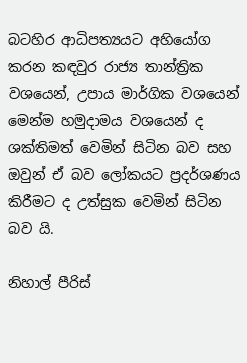බටහිර ආධිපත්‍යයට අහියෝග කරන කඳවුර රාජ්‍ය තාන්ත්‍රික වශයෙන්, උපාය මාර්ගික වශයෙන් මෙන්ම හමුදාමය වශයෙන් ද ශක්තිමත් වෙමින් සිටින බව සහ ඔවුන් ඒ බව ලෝකයට ප්‍රදර්ශණය කිරීමට ද උත්සුක වෙමින් සිටින බව යි.

නිහාල් පීරිස්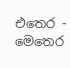එතෙර - මෙතෙර